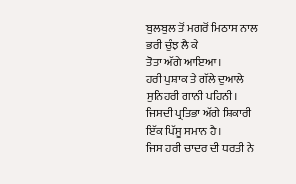ਬੁਲਬੁਲ ਤੋਂ ਮਗਰੋਂ ਮਿਠਾਸ ਨਾਲ ਭਰੀ ਚੁੰਝ ਲੈ ਕੇ
ਤੋਤਾ ਅੱਗੇ ਆਇਆ।
ਹਰੀ ਪੁਸ਼ਾਕ ਤੇ ਗੱਲੇ ਦੁਆਲੇ ਸੁਨਿਹਰੀ ਗਾਨੀ ਪਹਿਨੀ।
ਜਿਸਦੀ ਪ੍ਰਤਿਭਾ ਅੱਗੇ ਸ਼ਿਕਾਰੀ ਇੱਕ ਪਿੱਸੂ ਸਮਾਨ ਹੈ।
ਜਿਸ ਹਰੀ ਚਾਦਰ ਦੀ ਧਰਤੀ ਨੇ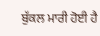ਬੁੱਕਲ ਮਾਰੀ ਹੋਈ ਹੈ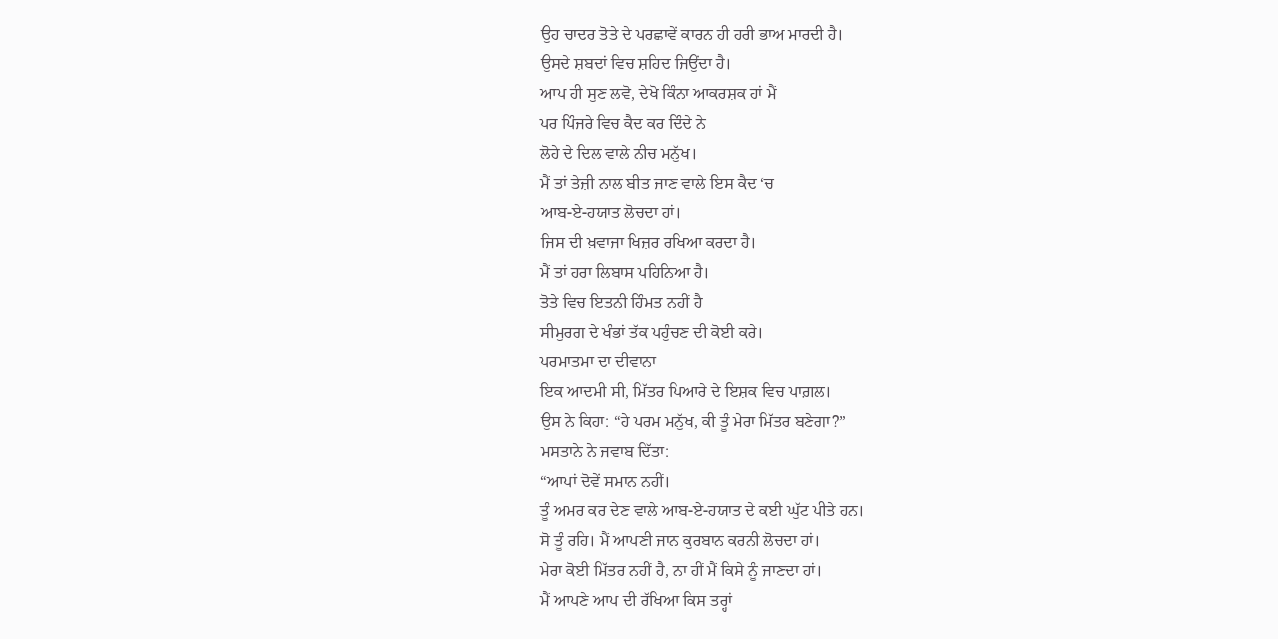ਉਹ ਚਾਦਰ ਤੋਤੇ ਦੇ ਪਰਛਾਵੇਂ ਕਾਰਨ ਹੀ ਹਰੀ ਭਾਅ ਮਾਰਦੀ ਹੈ।
ਉਸਦੇ ਸ਼ਬਦਾਂ ਵਿਚ ਸ਼ਹਿਦ ਜਿਉਂਦਾ ਹੈ।
ਆਪ ਹੀ ਸੁਣ ਲਵੋ, ਦੇਖੋ ਕਿੰਨਾ ਆਕਰਸ਼ਕ ਹਾਂ ਮੈਂ
ਪਰ ਪਿੰਜਰੇ ਵਿਚ ਕੈਦ ਕਰ ਦਿੰਦੇ ਨੇ
ਲੋਹੇ ਦੇ ਦਿਲ ਵਾਲੇ ਨੀਚ ਮਨੁੱਖ।
ਮੈਂ ਤਾਂ ਤੇਜ਼ੀ ਨਾਲ ਬੀਤ ਜਾਣ ਵਾਲੇ ਇਸ ਕੈਦ ‘ਚ
ਆਬ-ਏ-ਹਯਾਤ ਲੋਚਦਾ ਹਾਂ।
ਜਿਸ ਦੀ ਖ਼ਵਾਜਾ ਖਿਜ਼ਰ ਰਖਿਆ ਕਰਦਾ ਹੈ।
ਮੈਂ ਤਾਂ ਹਰਾ ਲਿਬਾਸ ਪਹਿਨਿਆ ਹੈ।
ਤੋਤੇ ਵਿਚ ਇਤਨੀ ਹਿੰਮਤ ਨਹੀਂ ਹੈ
ਸੀਮੁਰਗ ਦੇ ਖੰਭਾਂ ਤੱਕ ਪਹੁੰਚਣ ਦੀ ਕੋਈ ਕਰੇ।
ਪਰਮਾਤਮਾ ਦਾ ਦੀਵਾਨਾ
ਇਕ ਆਦਮੀ ਸੀ, ਮਿੱਤਰ ਪਿਆਰੇ ਦੇ ਇਸ਼ਕ ਵਿਚ ਪਾਗ਼ਲ।
ਉਸ ਨੇ ਕਿਹਾ: “ਹੇ ਪਰਮ ਮਨੁੱਖ, ਕੀ ਤੂੰ ਮੇਰਾ ਮਿੱਤਰ ਬਣੇਗਾ?”
ਮਸਤਾਨੇ ਨੇ ਜਵਾਬ ਦਿੱਤਾ:
“ਆਪਾਂ ਦੋਵੇਂ ਸਮਾਨ ਨਹੀਂ।
ਤੂੰ ਅਮਰ ਕਰ ਦੇਣ ਵਾਲੇ ਆਬ-ਏ-ਹਯਾਤ ਦੇ ਕਈ ਘੁੱਟ ਪੀਤੇ ਹਨ।
ਸੋ ਤੂੰ ਰਹਿ। ਮੈਂ ਆਪਣੀ ਜਾਨ ਕੁਰਬਾਨ ਕਰਨੀ ਲੋਚਦਾ ਹਾਂ।
ਮੇਰਾ ਕੋਈ ਮਿੱਤਰ ਨਹੀਂ ਹੈ, ਨਾ ਹੀਂ ਮੈਂ ਕਿਸੇ ਨੂੰ ਜਾਣਦਾ ਹਾਂ।
ਮੈਂ ਆਪਣੇ ਆਪ ਦੀ ਰੱਖਿਆ ਕਿਸ ਤਰ੍ਹਾਂ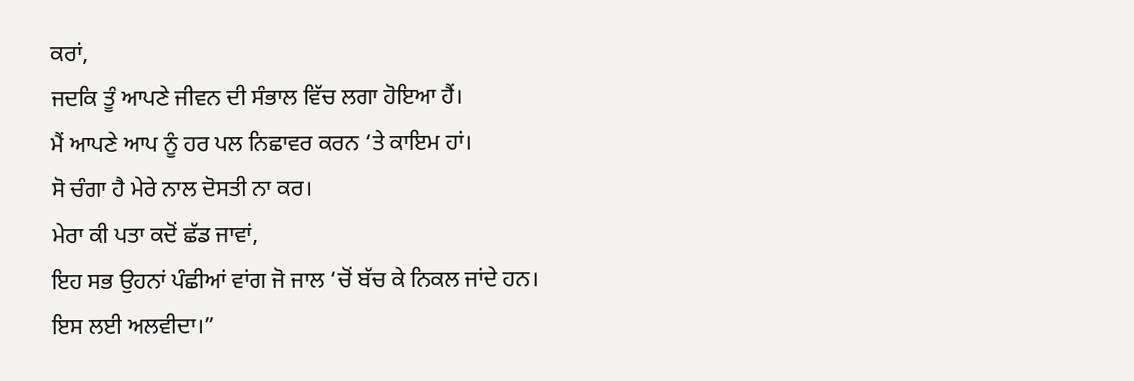ਕਰਾਂ,
ਜਦਕਿ ਤੂੰ ਆਪਣੇ ਜੀਵਨ ਦੀ ਸੰਭਾਲ ਵਿੱਚ ਲਗਾ ਹੋਇਆ ਹੈਂ।
ਮੈਂ ਆਪਣੇ ਆਪ ਨੂੰ ਹਰ ਪਲ ਨਿਛਾਵਰ ਕਰਨ ‘ਤੇ ਕਾਇਮ ਹਾਂ।
ਸੋ ਚੰਗਾ ਹੈ ਮੇਰੇ ਨਾਲ ਦੋਸਤੀ ਨਾ ਕਰ।
ਮੇਰਾ ਕੀ ਪਤਾ ਕਦੋਂ ਛੱਡ ਜਾਵਾਂ,
ਇਹ ਸਭ ਉਹਨਾਂ ਪੰਛੀਆਂ ਵਾਂਗ ਜੋ ਜਾਲ ‘ਚੋਂ ਬੱਚ ਕੇ ਨਿਕਲ ਜਾਂਦੇ ਹਨ।
ਇਸ ਲਈ ਅਲਵੀਦਾ।”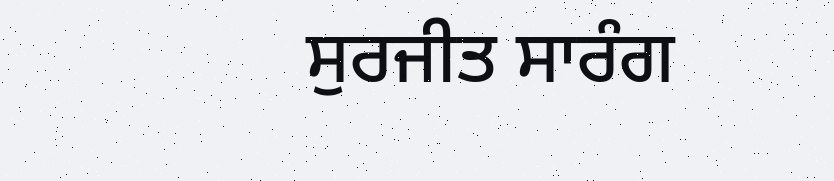ਸੁਰਜੀਤ ਸਾਰੰਗ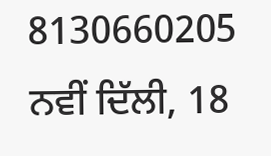8130660205
ਨਵੀਂ ਦਿੱਲੀ, 18